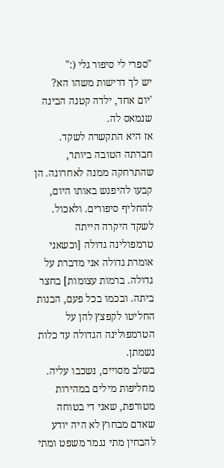"ספרי לי סיפור גלי (:"
יש לך דרישות משהו הא?
'יום אחד, ילדה קטנה הבינה שנמאס לה.
אז היא התקשרה לשקד. חברתה הטובה ביותר, שהתרחקה ממנה לאחרונה. הן קבעו להיפגש באותו היום, להחליף סיפורים. ולאכול.
לשקד היקרה הייתה טרמפולינה גדולה [וכשאני אומרת גדולה אני מדברת על גדולה. ברמות עצומות] בחצר ביתה. ובכמו בכל פעם, הבנות החליטו לקפצץ להן על הטרמפולינה הגדולה עד כלות נשמתן.
בשלב מסויים, נשכבו עליה. מחליפות מילים במהירות מטורפת, שאני די בטוחה שאדם מבחוץ לא היה יודע להבחין מתי נגמר משפט ומתי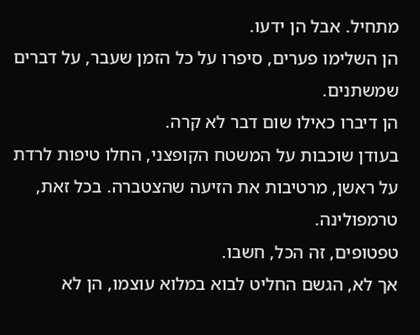מתחיל. אבל הן ידעו.
הן השלימו פערים, סיפרו על כל הזמן שעבר, על דברים שמשתנים.
הן דיברו כאילו שום דבר לא קרה.
בעודן שוכבות על המשטח הקופצני, החלו טיפות לרדת על ראשן, מרטיבות את הזיעה שהצטברה. בכל זאת, טרמפולינה.
טפטופים, זה הכל, חשבו.
אך לא, הגשם החליט לבוא במלוא עוצמו, הן לא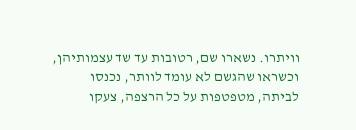וויתרו. נשארו שם, רטובות עד שד עצמותיהן, וכשראו שהגשם לא עומד לוותר, נכנסו לביתה, מטפטפות על כל הרצפה, צעקו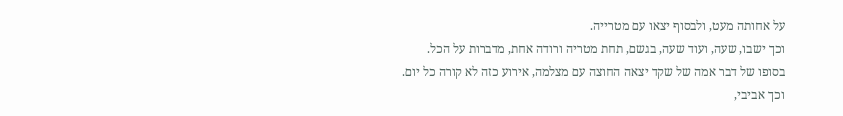על אחותה מעט, ולבסוף יצאו עם מטרייה.
וכך ישבו, שעה, ועוד שעה, בגשם, תחת מטריה ורודה אחת, מדברות על הכל.
בסופו של דבר אמה של שקד יצאה החוצה עם מצלמה, אירוע כזה לא קורה כל יום.
וכך אביבי,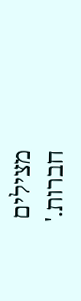מצילים חברות.'